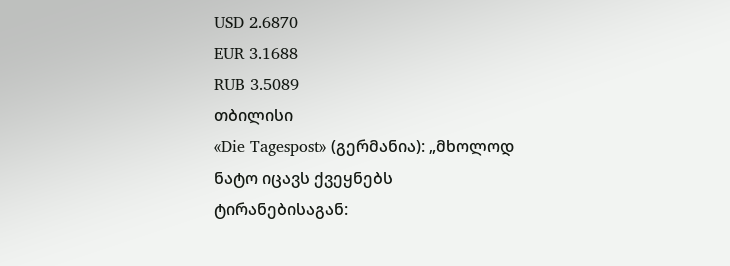USD 2.6870
EUR 3.1688
RUB 3.5089
თბილისი
«Die Tagespost» (გერმანია): „მხოლოდ ნატო იცავს ქვეყნებს ტირანებისაგან: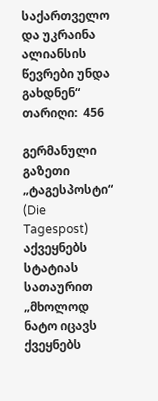საქართველო და უკრაინა ალიანსის წევრები უნდა გახდნენ“
თარიღი:  456

გერმანული გაზეთი „ტაგესპოსტი“ (Die Tagespost) აქვეყნებს სტატიას სათაურით „მხოლოდ ნატო იცავს ქვეყნებს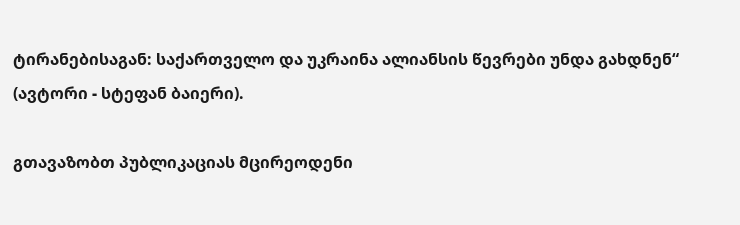ტირანებისაგან: საქართველო და უკრაინა ალიანსის წევრები უნდა გახდნენ“ (ავტორი - სტეფან ბაიერი).

გთავაზობთ პუბლიკაციას მცირეოდენი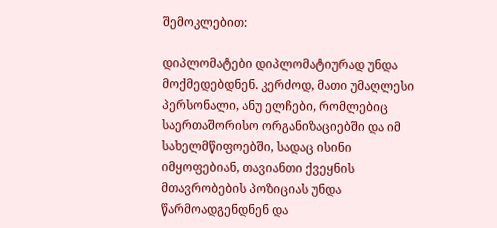შემოკლებით:

დიპლომატები დიპლომატიურად უნდა მოქმედებდნენ. კერძოდ, მათი უმაღლესი პერსონალი, ანუ ელჩები, რომლებიც საერთაშორისო ორგანიზაციებში და იმ სახელმწიფოებში, სადაც ისინი იმყოფებიან, თავიანთი ქვეყნის მთავრობების პოზიციას უნდა წარმოადგენდნენ და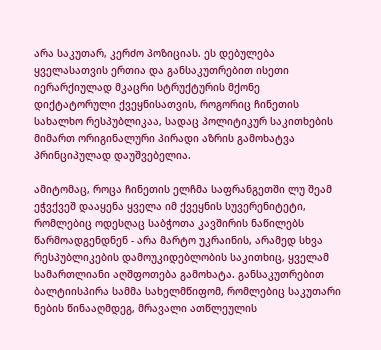არა საკუთარ, კერძო პოზიციას. ეს დებულება ყველასათვის ერთია და განსაკუთრებით ისეთი იერარქიულად მკაცრი სტრუქტურის მქონე დიქტატორული ქვეყნისათვის, როგორიც ჩინეთის სახალხო რესპუბლიკაა, სადაც პოლიტიკურ საკითხების მიმართ ორიგინალური პირადი აზრის გამოხატვა პრინციპულად დაუშვებელია.

ამიტომაც, როცა ჩინეთის ელჩმა საფრანგეთში ლუ შეამ ეჭვქვეშ დააყენა ყველა იმ ქვეყნის სუვერენიტეტი, რომლებიც ოდესღაც საბჭოთა კავშირის ნაწილებს წარმოადგენდნენ - არა მარტო უკრაინის, არამედ სხვა რესპუბლიკების დამოუკიდებლობის საკითხიც, ყველამ სამართლიანი აღშფოთება გამოხატა. განსაკუთრებით ბალტიისპირა სამმა სახელმწიფომ, რომლებიც საკუთარი ნების წინააღმდეგ, მრავალი ათწლეულის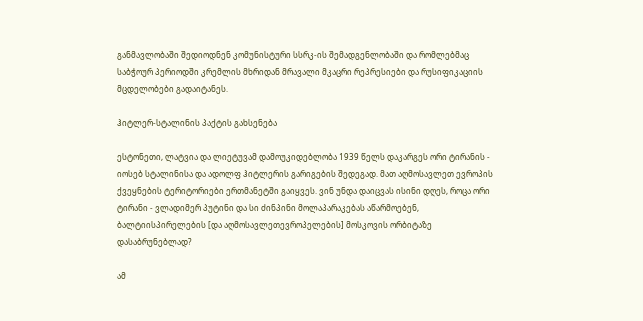განმავლობაში შედიოდნენ კომუნისტური სსრკ-ის შემადგენლობაში და რომლებმაც საბჭოურ პერიოდში კრემლის მხრიდან მრავალი მკაცრი რეპრესიები და რუსიფიკაციის მცდელობები გადაიტანეს.

ჰიტლერ-სტალინის პაქტის გახსენება

ესტონეთი, ლატვია და ლიეტუვამ დამოუკიდებლობა 1939 წელს დაკარგეს ორი ტირანის - იოსებ სტალინისა და ადოლფ ჰიტლერის გარიგების შედეგად. მათ აღმოსავლეთ ევროპის ქვეყნების ტერიტორიები ერთმანეტში გაიყვეს. ვინ უნდა დაიცვას ისინი დღეს, როცა ორი ტირანი - ვლადიმერ პუტინი და სი ძინპინი მოლაპარაკებას აწარმოებენ, ბალტიისპირელების [და აღმოსავლეთევროპელების] მოსკოვის ორბიტაზე დასაბრუნებლად?

ამ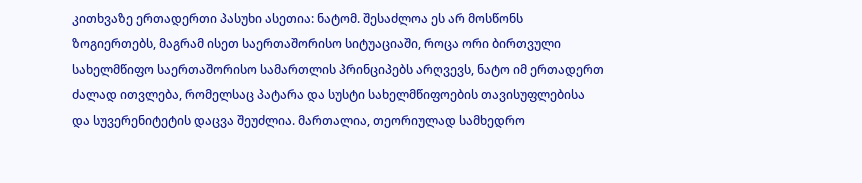კითხვაზე ერთადერთი პასუხი ასეთია: ნატომ. შესაძლოა ეს არ მოსწონს ზოგიერთებს, მაგრამ ისეთ საერთაშორისო სიტუაციაში, როცა ორი ბირთვული სახელმწიფო საერთაშორისო სამართლის პრინციპებს არღვევს, ნატო იმ ერთადერთ ძალად ითვლება, რომელსაც პატარა და სუსტი სახელმწიფოების თავისუფლებისა და სუვერენიტეტის დაცვა შეუძლია. მართალია, თეორიულად სამხედრო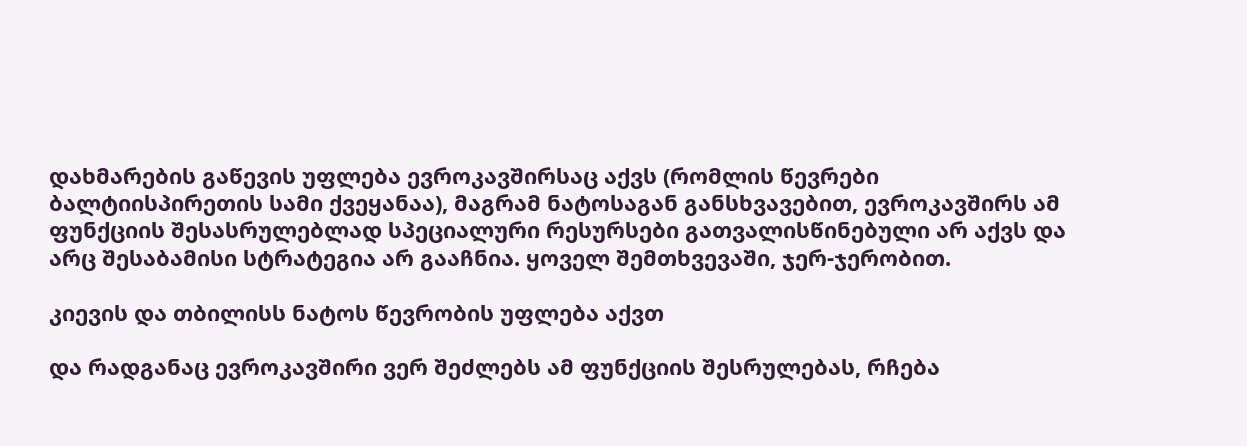დახმარების გაწევის უფლება ევროკავშირსაც აქვს (რომლის წევრები ბალტიისპირეთის სამი ქვეყანაა), მაგრამ ნატოსაგან განსხვავებით, ევროკავშირს ამ ფუნქციის შესასრულებლად სპეციალური რესურსები გათვალისწინებული არ აქვს და არც შესაბამისი სტრატეგია არ გააჩნია. ყოველ შემთხვევაში, ჯერ-ჯერობით.

კიევის და თბილისს ნატოს წევრობის უფლება აქვთ

და რადგანაც ევროკავშირი ვერ შეძლებს ამ ფუნქციის შესრულებას, რჩება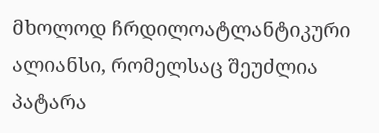მხოლოდ ჩრდილოატლანტიკური ალიანსი, რომელსაც შეუძლია პატარა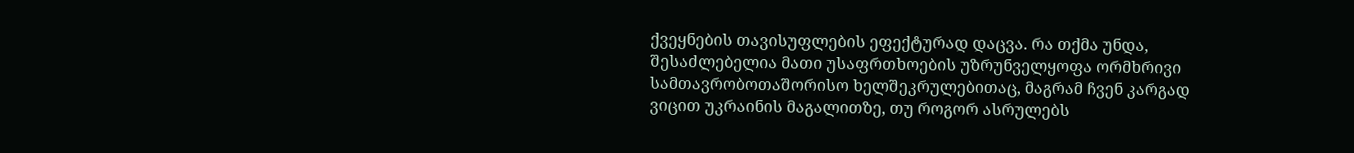ქვეყნების თავისუფლების ეფექტურად დაცვა. რა თქმა უნდა, შესაძლებელია მათი უსაფრთხოების უზრუნველყოფა ორმხრივი სამთავრობოთაშორისო ხელშეკრულებითაც, მაგრამ ჩვენ კარგად ვიცით უკრაინის მაგალითზე, თუ როგორ ასრულებს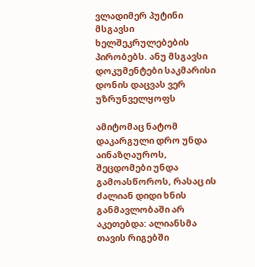ვლადიმერ პუტინი მსგავსი ხელშეკრულებების პირობებს. ანუ მსგავსი დოკუმენტები საკმარისი დონის დაცვას ვერ უზრუნველყოფს

ამიტომაც ნატომ დაკარგული დრო უნდა აინაზღაუროს, შეცდომები უნდა გამოასწოროს, რასაც ის ძალიან დიდი ხნის განმავლობაში არ აკეთებდა: ალიანსმა თავის რიგებში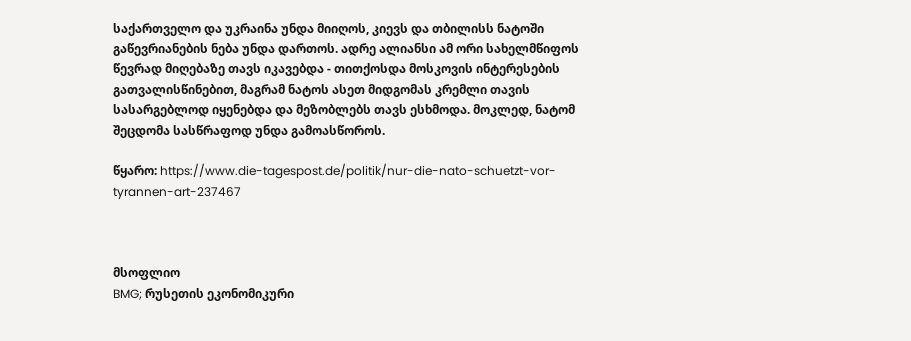საქართველო და უკრაინა უნდა მიიღოს, კიევს და თბილისს ნატოში გაწევრიანების ნება უნდა დართოს. ადრე ალიანსი ამ ორი სახელმწიფოს წევრად მიღებაზე თავს იკავებდა - თითქოსდა მოსკოვის ინტერესების გათვალისწინებით, მაგრამ ნატოს ასეთ მიდგომას კრემლი თავის სასარგებლოდ იყენებდა და მეზობლებს თავს ესხმოდა. მოკლედ, ნატომ შეცდომა სასწრაფოდ უნდა გამოასწოროს.

წყარო: https://www.die-tagespost.de/politik/nur-die-nato-schuetzt-vor-tyrannen-art-237467



მსოფლიო
BMG; რუსეთის ეკონომიკური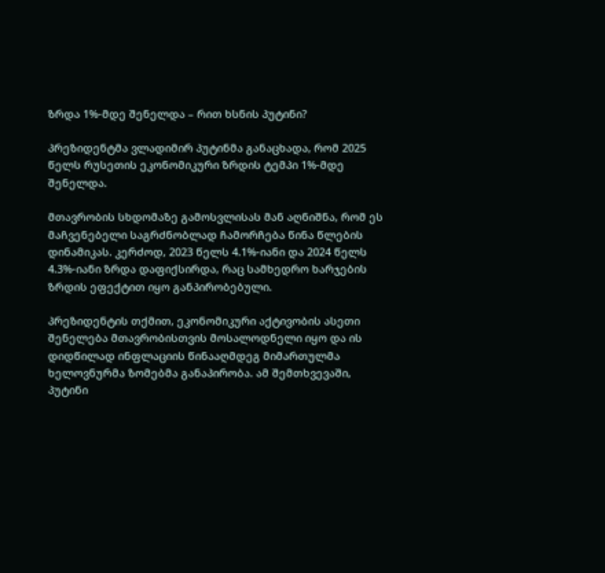ზრდა 1%-მდე შენელდა – რით ხსნის პუტინი?

პრეზიდენტმა ვლადიმირ პუტინმა განაცხადა, რომ 2025 წელს რუსეთის ეკონომიკური ზრდის ტემპი 1%-მდე შენელდა.

მთავრობის სხდომაზე გამოსვლისას მან აღნიშნა, რომ ეს მაჩვენებელი საგრძნობლად ჩამორჩება წინა წლების დინამიკას. კერძოდ, 2023 წელს 4.1%-იანი და 2024 წელს 4.3%-იანი ზრდა დაფიქსირდა, რაც სამხედრო ხარჯების ზრდის ეფექტით იყო განპირობებული.

პრეზიდენტის თქმით, ეკონომიკური აქტივობის ასეთი შენელება მთავრობისთვის მოსალოდნელი იყო და ის დიდწილად ინფლაციის წინააღმდეგ მიმართულმა ხელოვნურმა ზომებმა განაპირობა. ამ შემთხვევაში, პუტინი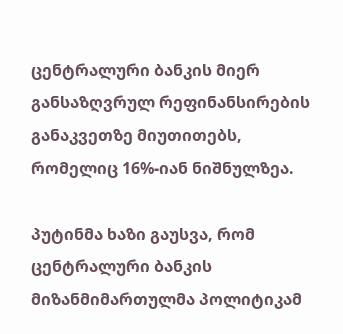ცენტრალური ბანკის მიერ განსაზღვრულ რეფინანსირების განაკვეთზე მიუთითებს, რომელიც 16%-იან ნიშნულზეა.

პუტინმა ხაზი გაუსვა, რომ ცენტრალური ბანკის მიზანმიმართულმა პოლიტიკამ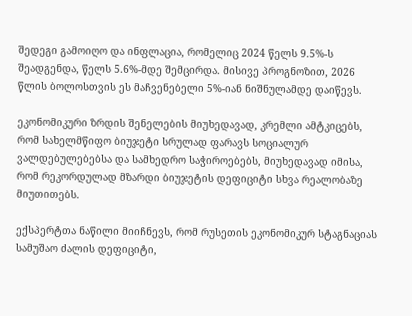შედეგი გამოიღო და ინფლაცია, რომელიც 2024 წელს 9.5%-ს შეადგენდა, წელს 5.6%-მდე შემცირდა. მისივე პროგნოზით, 2026 წლის ბოლოსთვის ეს მაჩვენებელი 5%-იან ნიშნულამდე დაიწევს.

ეკონომიკური ზრდის შენელების მიუხედავად, კრემლი ამტკიცებს, რომ სახელმწიფო ბიუჯეტი სრულად ფარავს სოციალურ ვალდებულებებსა და სამხედრო საჭიროებებს, მიუხედავად იმისა, რომ რეკორდულად მზარდი ბიუჯეტის დეფიციტი სხვა რეალობაზე მიუთითებს.

ექსპერტთა ნაწილი მიიჩნევს, რომ რუსეთის ეკონომიკურ სტაგნაციას სამუშაო ძალის დეფიციტი,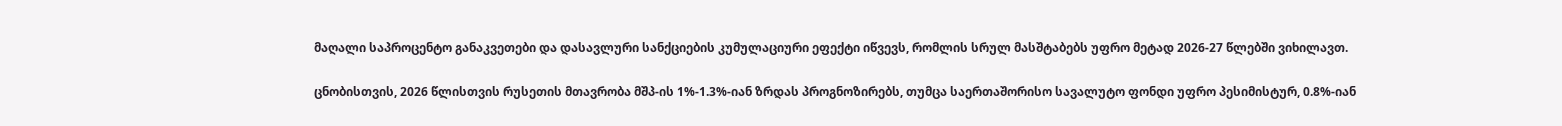მაღალი საპროცენტო განაკვეთები და დასავლური სანქციების კუმულაციური ეფექტი იწვევს, რომლის სრულ მასშტაბებს უფრო მეტად 2026-27 წლებში ვიხილავთ.

ცნობისთვის, 2026 წლისთვის რუსეთის მთავრობა მშპ-ის 1%-1.3%-იან ზრდას პროგნოზირებს, თუმცა საერთაშორისო სავალუტო ფონდი უფრო პესიმისტურ, 0.8%-იან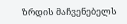ზრდის მაჩვენებელს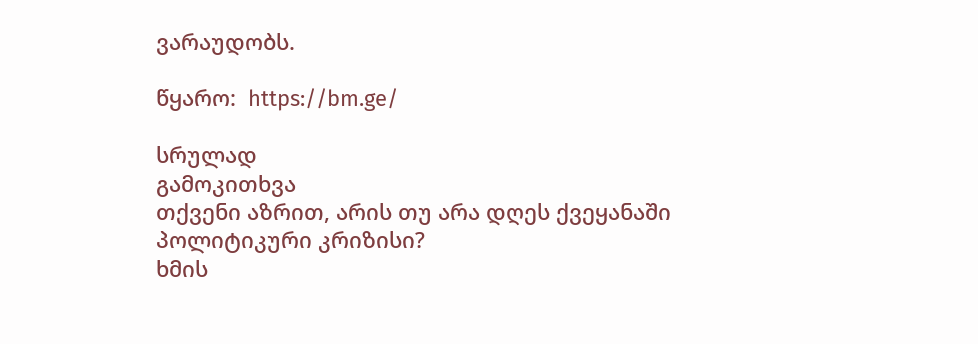ვარაუდობს.

წყარო:  https://bm.ge/

სრულად
გამოკითხვა
თქვენი აზრით, არის თუ არა დღეს ქვეყანაში პოლიტიკური კრიზისი?
ხმის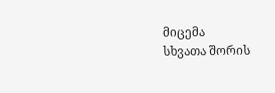მიცემა
სხვათა შორის